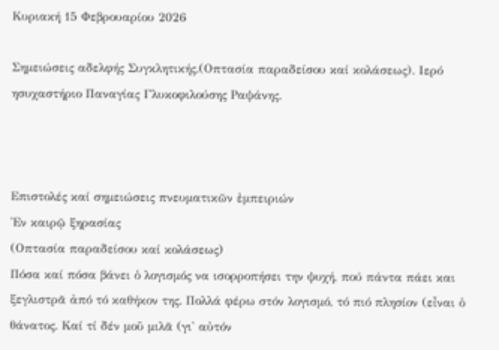Κυριακή 15 Φεβρουαρίου 2026

Σημειώσεις αδελφής Συγκλητικής.(Οπτασία παραδείσου καί κολάσεως). Ιερό ησυχαστήριο Παναγίας Γλυκοφιλούσης Ραψάνης.



Επιστολές καί σημειώσεις πνευματικῶν ἐμπειριών
Ἐν καιρῷ ξηρασίας
(Οπτασία παραδείσου καί κολάσεως)
Πόσα καί πόσα βάνει ὁ λογισμός να ισορροπήσει την ψυχή, πού πάντα πάει και ξεγλιστρᾶ ἀπό τό καθήκον της. Πολλά φέρω στόν λογισμό, τό πιό πλησίον (εἶναι ὁ θάνατος. Καί τί δέν μοῦ μιλᾶ (γι' αὐτόν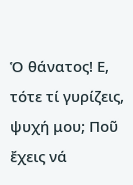Ὁ θάνατος! Ε, τότε τί γυρίζεις, ψυχή μου; Ποῦ ἔχεις νά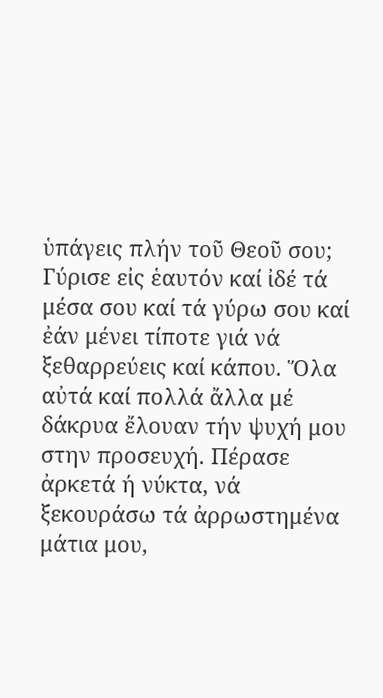ὑπάγεις πλήν τοῦ Θεοῦ σου; Γύρισε εἰς ἑαυτόν καί ἰδέ τά μέσα σου καί τά γύρω σου καί ἐάν μένει τίποτε γιά νά ξεθαρρεύεις καί κάπου. Ὅλα αὐτά καί πολλά ἄλλα μέ δάκρυα ἔλουαν τήν ψυχή μου στην προσευχή. Πέρασε ἀρκετά ή νύκτα, νά ξεκουράσω τά ἀρρωστημένα μάτια μου,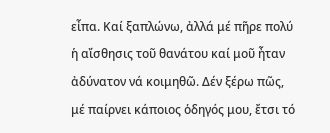εἶπα. Καί ξαπλώνω, ἀλλά μέ πῆρε πολύ ἡ αἴσθησις τοῦ θανάτου καί μοῦ ἦταν ἀδύνατον νά κοιμηθῶ. Δέν ξέρω πῶς, μέ παίρνει κάποιος ὁδηγός μου, ἔτσι τό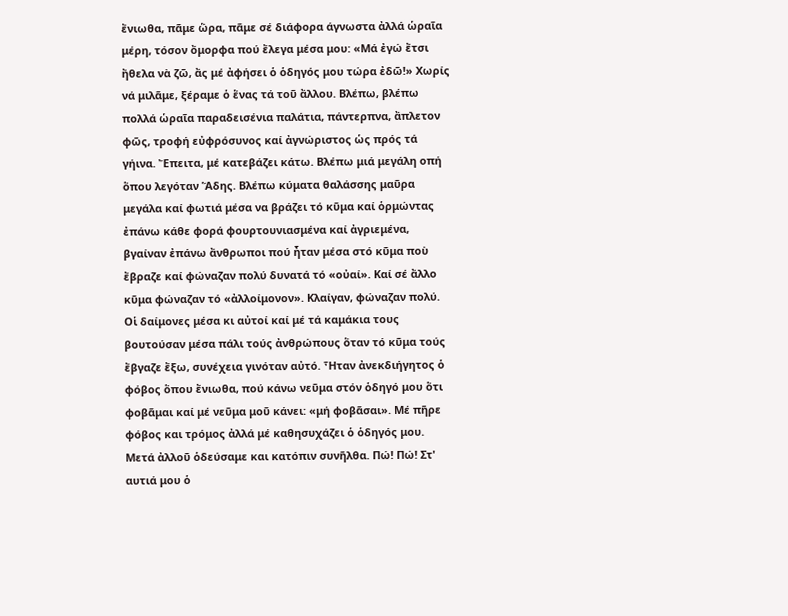ἔνιωθα, πᾶμε ὥρα, πᾶμε σέ διάφορα άγνωστα ἀλλά ὡραῖα μέρη, τόσον ὄμορφα πού ἔλεγα μέσα μου: «Μά ἐγώ ἔτσι ἤθελα νὰ ζῶ, ἄς μέ ἀφήσει ὁ ὁδηγός μου τώρα ἐδῶ!» Χωρίς νά μιλᾶμε, ξέραμε ὁ ἕνας τά τοῦ ἄλλου. Βλέπω, βλέπω πολλά ὡραῖα παραδεισένια παλάτια, πάντερπνα, ἄπλετον φῶς, τροφή εὐφρόσυνος καί ἀγνώριστος ὡς πρός τά γήινα. Ἔπειτα, μέ κατεβάζει κάτω. Βλέπω μιά μεγάλη οπή ὅπου λεγόταν Ἅδης. Βλέπω κύματα θαλάσσης μαῦρα μεγάλα καί φωτιά μέσα να βράζει τό κῦμα καί ὁρμώντας ἐπάνω κάθε φορά φουρτουνιασμένα καί ἀγριεμένα, βγαίναν ἐπάνω ἄνθρωποι πού ἦταν μέσα στό κῦμα ποὺ ἔβραζε καί φώναζαν πολύ δυνατά τό «οὐαί». Καί σέ ἄλλο κῦμα φώναζαν τό «ἀλλοίμονον». Κλαίγαν, φώναζαν πολύ. Οἱ δαίμονες μέσα κι αὐτοί καί μέ τά καμάκια τους βουτούσαν μέσα πάλι τούς ἀνθρώπους ὅταν τό κῦμα τούς ἔβγαζε ἔξω, συνέχεια γινόταν αὐτό. Ἦταν ἀνεκδιήγητος ὁ φόβος ὅπου ἔνιωθα, πού κάνω νεῦμα στόν ὁδηγό μου ὅτι φοβᾶμαι καί μέ νεῦμα μοῦ κάνει: «μή φοβᾶσαι». Μέ πῆρε φόβος και τρόμος ἀλλά μέ καθησυχάζει ὁ ὁδηγός μου. Μετά ἀλλοῦ ὁδεύσαμε και κατόπιν συνῆλθα. Πώ! Πώ! Στ' αυτιά μου ὁ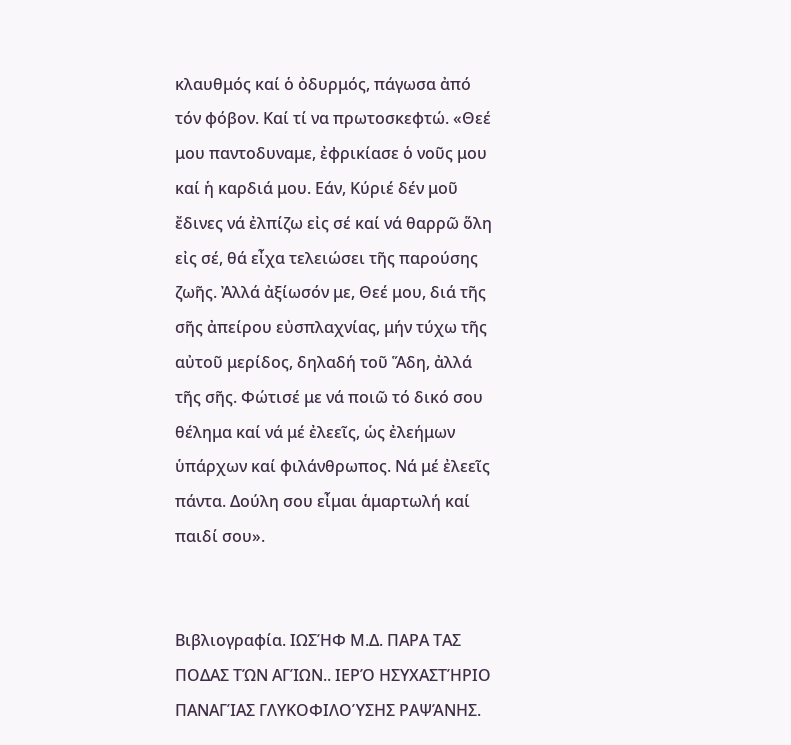κλαυθμός καί ὁ ὀδυρμός, πάγωσα ἀπό τόν φόβον. Καί τί να πρωτοσκεφτώ. «Θεέ μου παντοδυναμε, ἐφρικίασε ὁ νοῦς μου καί ἡ καρδιά μου. Εάν, Κύριέ δέν μοῦ ἔδινες νά ἐλπίζω εἰς σέ καί νά θαρρῶ ὅλη εἰς σέ, θά εἶχα τελειώσει τῆς παρούσης ζωῆς. Ἀλλά ἀξίωσόν με, Θεέ μου, διά τῆς σῆς ἀπείρου εὐσπλαχνίας, μήν τύχω τῆς αὐτοῦ μερίδος, δηλαδή τοῦ Ἅδη, ἀλλά τῆς σῆς. Φώτισέ με νά ποιῶ τό δικό σου θέλημα καί νά μέ ἐλεεῖς, ὡς ἐλεήμων ὑπάρχων καί φιλάνθρωπος. Νά μέ ἐλεεῖς πάντα. Δούλη σου εἶμαι ἁμαρτωλή καί παιδί σου».


Βιβλιογραφία. ΙΩΣΉΦ Μ.Δ. ΠΑΡΑ ΤΑΣ ΠΟΔΑΣ ΤΏΝ ΑΓΊΩΝ.. ΙΕΡΌ ΗΣΥΧΑΣΤΉΡΙΟ ΠΑΝΑΓΊΑΣ ΓΛΥΚΟΦΙΛΟΎΣΗΣ ΡΑΨΆΝΗΣ.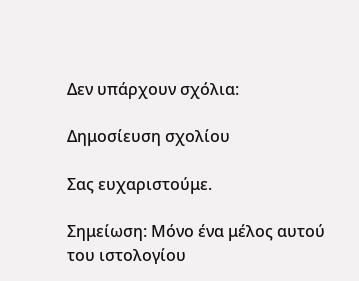Δεν υπάρχουν σχόλια:

Δημοσίευση σχολίου

Σας ευχαριστούμε.

Σημείωση: Μόνο ένα μέλος αυτού του ιστολογίου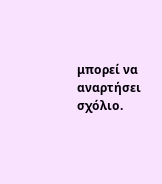μπορεί να αναρτήσει σχόλιο.